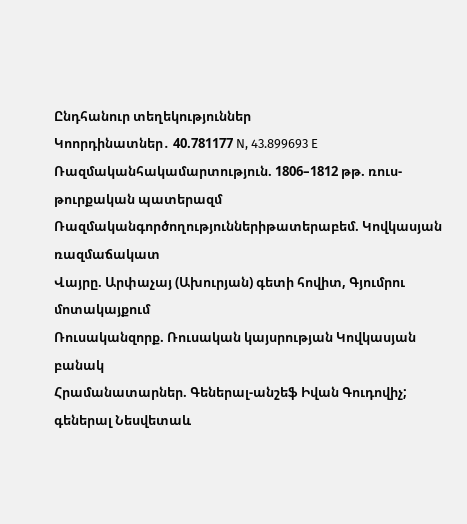Ընդհանուր տեղեկություններ
Կոորդինատներ․ 40.781177 N, 43.899693 E
Ռազմականհակամարտություն. 1806–1812 թթ. ռուս-թուրքական պատերազմ
Ռազմականգործողություններիթատերաբեմ. Կովկասյան ռազմաճակատ
Վայրը. Արփաչայ (Ախուրյան) գետի հովիտ, Գյումրու մոտակայքում
Ռուսականզորք. Ռուսական կայսրության Կովկասյան բանակ
Հրամանատարներ. Գեներալ-անշեֆ Իվան Գուդովիչ; գեներալ Նեսվետաև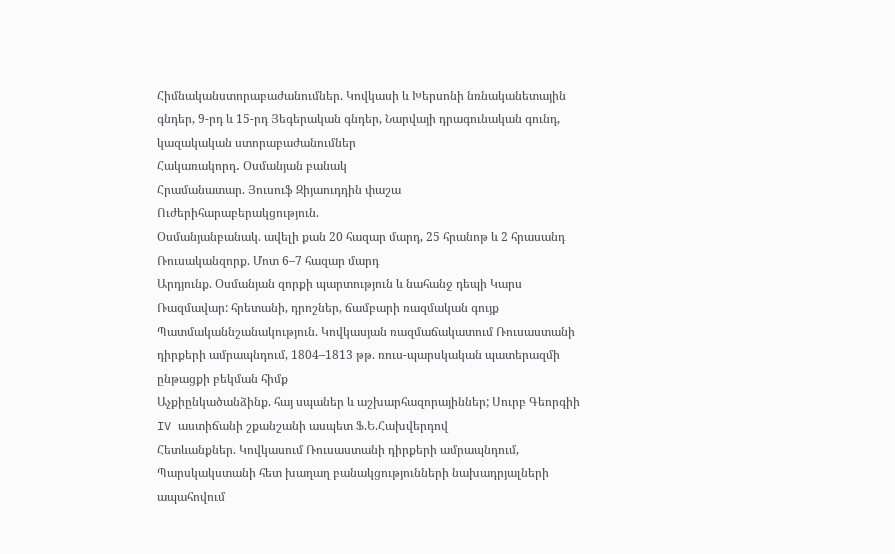Հիմնականստորաբաժանումներ. Կովկասի և Խերսոնի նռնականետային գնդեր, 9-րդ և 15-րդ Յեգերական գնդեր, Նարվայի դրագունական գունդ, կազակական ստորաբաժանումներ
Հակառակորդ․ Օսմանյան բանակ
Հրամանատար. Յուսուֆ Զիյաուդդին փաշա
Ուժերիհարաբերակցություն.
Օսմանյանբանակ. ավելի քան 20 հազար մարդ, 25 հրանոթ և 2 հրասանդ
Ռուսականզորք. Մոտ 6–7 հազար մարդ
Արդյունք. Օսմանյան զորքի պարտություն և նահանջ դեպի Կարս
Ռազմավար: հրետանի, դրոշներ, ճամբարի ռազմական գույք
Պատմականնշանակություն. Կովկասյան ռազմաճակատում Ռուսաստանի դիրքերի ամրապնդում, 1804–1813 թթ. ռուս-պարսկական պատերազմի ընթացքի բեկման հիմք
Աչքիընկածանձինք. հայ սպաներ և աշխարհազորայիններ; Սուրբ Գեորգիի IV աստիճանի շքանշանի ասպետ Ֆ.Ե.Հախվերդով
Հետևանքներ. Կովկասում Ռուսաստանի դիրքերի ամրապնդում, Պարսկակստանի հետ խաղաղ բանակցությունների նախադրյալների ապահովում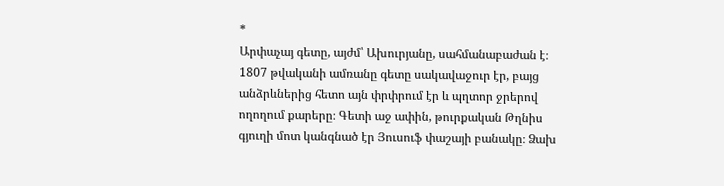*
Արփաչայ գետը, այժմ՝ Ախուրյանը, սահմանաբաժան է։ 1807 թվականի ամռանը գետը սակավաջուր էր, բայց անձրևներից հետո այն փրփրում էր և պղտոր ջրերով ողողում քարերը։ Գետի աջ ափին, թուրքական Թղնիս գյուղի մոտ կանգնած էր Յուսուֆ փաշայի բանակը։ Ձախ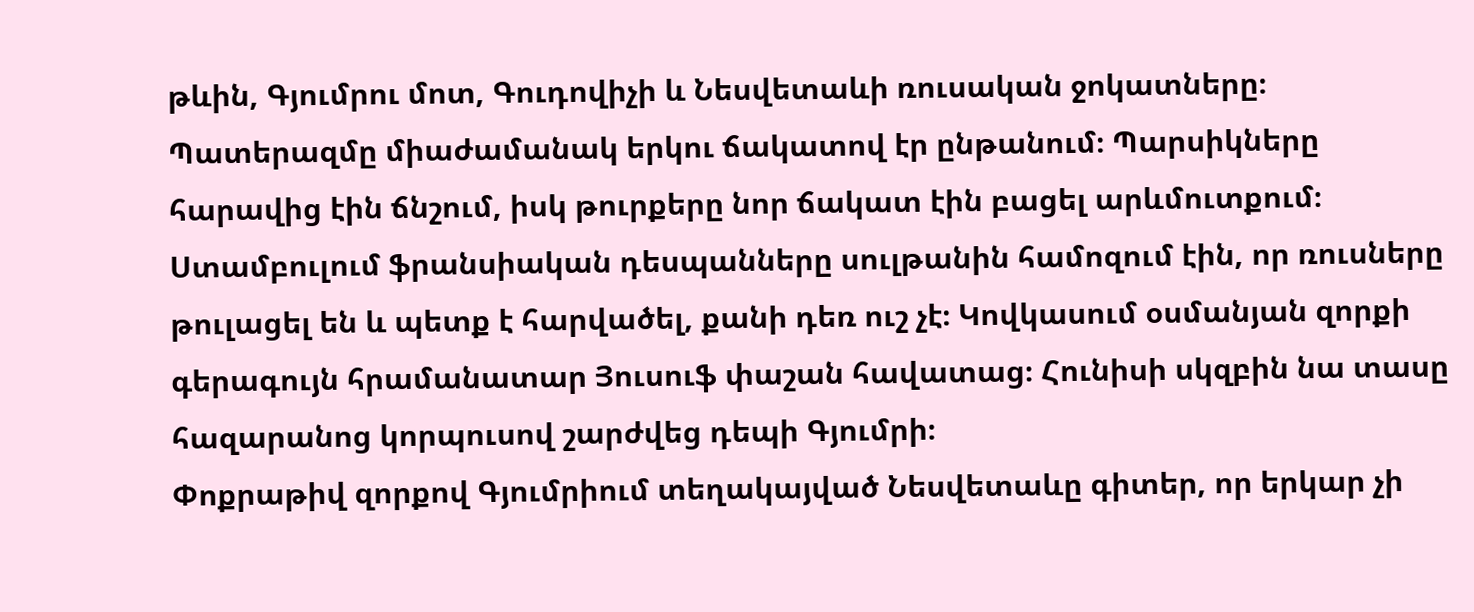թևին, Գյումրու մոտ, Գուդովիչի և Նեսվետաևի ռուսական ջոկատները։
Պատերազմը միաժամանակ երկու ճակատով էր ընթանում։ Պարսիկները հարավից էին ճնշում, իսկ թուրքերը նոր ճակատ էին բացել արևմուտքում։ Ստամբուլում ֆրանսիական դեսպանները սուլթանին համոզում էին, որ ռուսները թուլացել են և պետք է հարվածել, քանի դեռ ուշ չէ։ Կովկասում օսմանյան զորքի գերագույն հրամանատար Յուսուֆ փաշան հավատաց։ Հունիսի սկզբին նա տասը հազարանոց կորպուսով շարժվեց դեպի Գյումրի։
Փոքրաթիվ զորքով Գյումրիում տեղակայված Նեսվետաևը գիտեր, որ երկար չի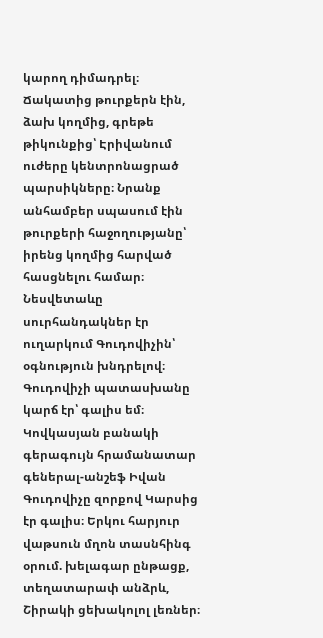կարող դիմադրել։ Ճակատից թուրքերն էին, ձախ կողմից, գրեթե թիկունքից՝ Էրիվանում ուժերը կենտրոնացրած պարսիկները։ Նրանք անհամբեր սպասում էին թուրքերի հաջողությանը՝ իրենց կողմից հարված հասցնելու համար։ Նեսվետաևը սուրհանդակներ էր ուղարկում Գուդովիչին՝ օգնություն խնդրելով։ Գուդովիչի պատասխանը կարճ էր՝ գալիս եմ։
Կովկասյան բանակի գերագույն հրամանատար գեներալ-անշեֆ Իվան Գուդովիչը զորքով Կարսից էր գալիս։ Երկու հարյուր վաթսուն մղոն տասնհինգ օրում. խելագար ընթացք, տեղատարափ անձրև, Շիրակի ցեխակոլոլ լեռներ։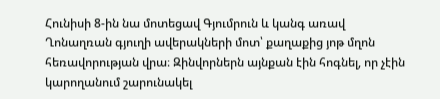Հունիսի 8-ին նա մոտեցավ Գյումրուն և կանգ առավ Ղոնաղռան գյուղի ավերակների մոտ՝ քաղաքից յոթ մղոն հեռավորության վրա։ Զինվորներն այնքան էին հոգնել, որ չէին կարողանում շարունակել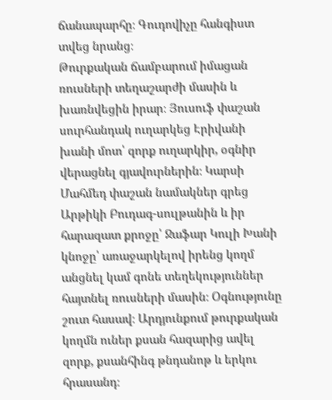ճանապարհը։ Գուդովիչը հանգիստ տվեց նրանց։
Թուրքական ճամբարում իմացան ռուսների տեղաշարժի մասին և խառնվեցին իրար։ Յուսուֆ փաշան սուրհանդակ ուղարկեց Էրիվանի խանի մոտ՝ զորք ուղարկիր, օգնիր վերացնել գյավուրներին։ Կարսի Մահմեդ փաշան նամակներ գրեց Արթիկի Բուդագ-սուլթանին և իր հարազատ քրոջը՝ Ջաֆար Կուլի Խանի կնոջը՝ առաջարկելով իրենց կողմ անցնել կամ գոնե տեղեկություններ հայտնել ռուսների մասին։ Օգնությունը շուտ հասավ։ Արդյունքում թուրքական կողմն ուներ քսան հազարից ավել զորք, քսանհինգ թնդանոթ և երկու հրասանդ։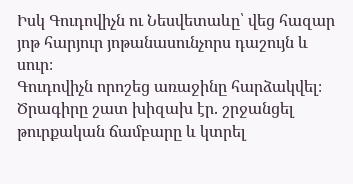Իսկ Գուդովիչն ու Նեսվետաևը՝ վեց հազար յոթ հարյուր յոթանասունչորս դաշույն և սուր։
Գուդովիչն որոշեց առաջինը հարձակվել։ Ծրագիրը շատ խիզախ էր. շրջանցել թուրքական ճամբարը և կտրել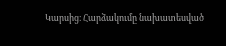Կարսից։ Հարձակումը նախատեսված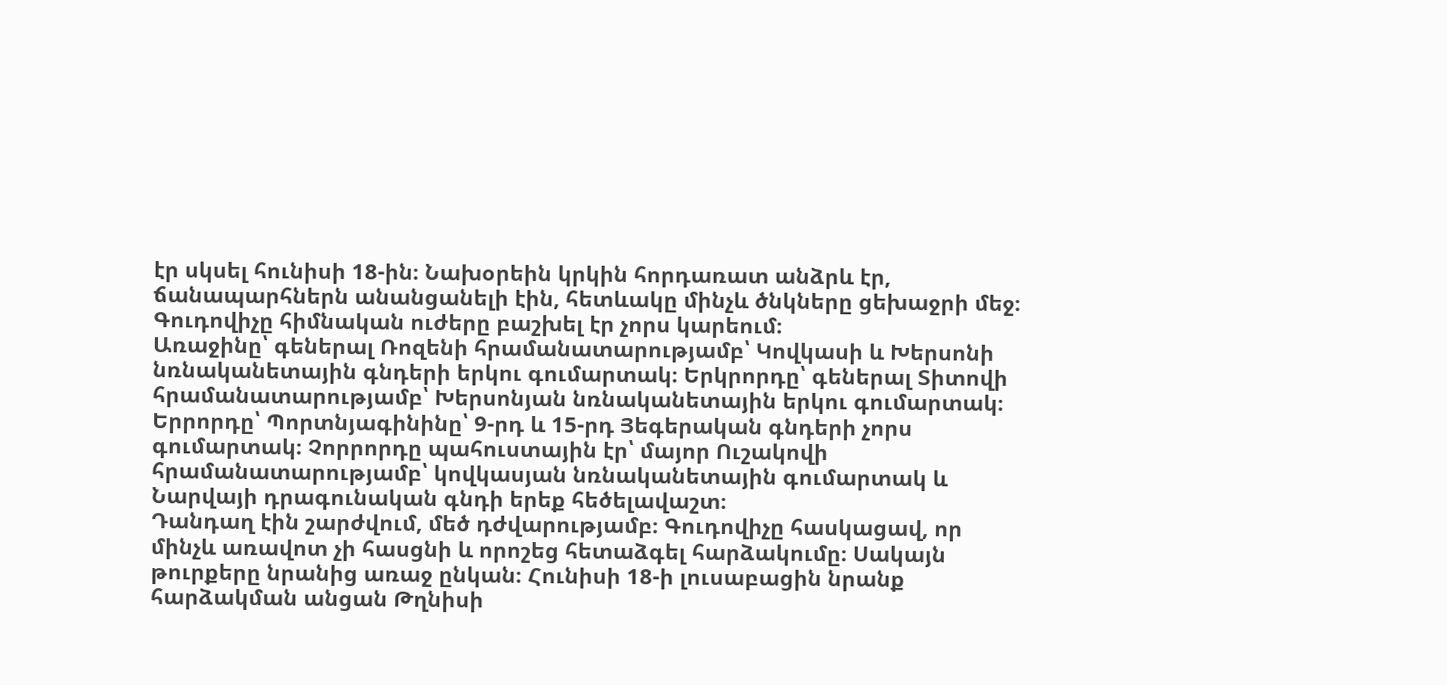էր սկսել հունիսի 18-ին։ Նախօրեին կրկին հորդառատ անձրև էր, ճանապարհներն անանցանելի էին, հետևակը մինչև ծնկները ցեխաջրի մեջ։ Գուդովիչը հիմնական ուժերը բաշխել էր չորս կարեում։
Առաջինը՝ գեներալ Ռոզենի հրամանատարությամբ՝ Կովկասի և Խերսոնի նռնականետային գնդերի երկու գումարտակ։ Երկրորդը՝ գեներալ Տիտովի հրամանատարությամբ՝ Խերսոնյան նռնականետային երկու գումարտակ։ Երրորդը՝ Պորտնյագինինը՝ 9-րդ և 15-րդ Յեգերական գնդերի չորս գումարտակ։ Չորրորդը պահուստային էր՝ մայոր Ուշակովի հրամանատարությամբ՝ կովկասյան նռնականետային գումարտակ և Նարվայի դրագունական գնդի երեք հեծելավաշտ։
Դանդաղ էին շարժվում, մեծ դժվարությամբ։ Գուդովիչը հասկացավ, որ մինչև առավոտ չի հասցնի և որոշեց հետաձգել հարձակումը։ Սակայն թուրքերը նրանից առաջ ընկան։ Հունիսի 18-ի լուսաբացին նրանք հարձակման անցան Թղնիսի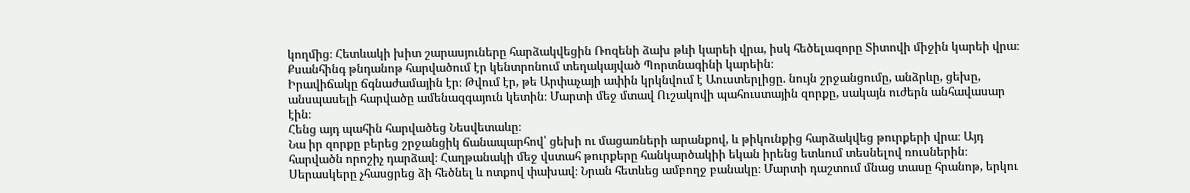կողմից։ Հետևակի խիտ շարասյուները հարձակվեցին Ռոզենի ձախ թևի կարեի վրա, իսկ հեծելազորը Տիտովի միջին կարեի վրա։ Քսանհինգ թնդանոթ հարվածում էր կենտրոնում տեղակայված Պորտնագինի կարեին։
Իրավիճակը ճգնաժամային էր։ Թվում էր, թե Արփաչայի ափին կրկնվում է Աուստերլիցը. նույն շրջանցումը, անձրևը, ցեխը, անսպասելի հարվածը ամենազգայուն կետին։ Մարտի մեջ մտավ Ուշակովի պահուստային զորքը, սակայն ուժերն անհավասար էին։
Հենց այդ պահին հարվածեց Նեսվետաևը։
Նա իր զորքը բերեց շրջանցիկ ճանապարհով՝ ցեխի ու մացառների արանքով, և թիկունքից հարձակվեց թուրքերի վրա։ Այդ հարվածն որոշիչ դարձավ։ Հաղթանակի մեջ վստահ թուրքերը հանկարծակիի եկան իրենց ետևում տեսնելով ռուսներին։ Սերասկերը չհասցրեց ձի հեծնել և ոտքով փախավ։ Նրան հետևեց ամբողջ բանակը։ Մարտի դաշտում մնաց տասը հրանոթ, երկու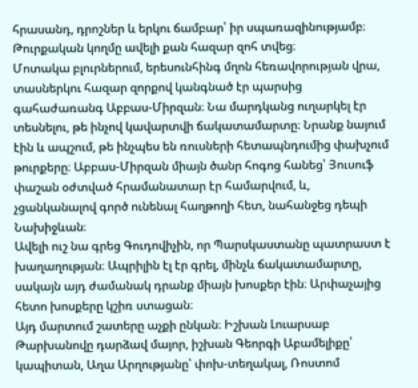հրասանդ, դրոշներ և երկու ճամբար՝ իր սպառազինությամբ։ Թուրքական կողմը ավելի քան հազար զոհ տվեց։
Մոտակա բլուրներում, երեսունհինգ մղոն հեռավորության վրա, տասներկու հազար զորքով կանգնած էր պարսից գահաժառանգ Աբբաս-Միրզան։ Նա մարդկանց ուղարկել էր տեսնելու, թե ինչով կավարտվի ճակատամարտը։ Նրանք նայում էին և ապշում, թե ինչպես են ռուսների հետապնդումից փախչում թուրքերը։ Աբբաս-Միրզան միայն ծանր հոգոց հանեց՝ Յուսուֆ փաշան օժտված հրամանատար էր համարվում, և, չցանկանալով գործ ունենալ հաղթողի հետ, նահանջեց դեպի Նախիջևան։
Ավելի ուշ նա գրեց Գուդովիչին, որ Պարսկաստանը պատրաստ է խաղաղության։ Ապրիլին էլ էր գրել, մինչև ճակատամարտը, սակայն այդ ժամանակ դրանք միայն խոսքեր էին։ Արփաչայից հետո խոսքերը կշիռ ստացան։
Այդ մարտում շատերը աչքի ընկան։ Իշխան Լուարսաբ Թարխանովը դարձավ մայոր, իշխան Գեորգի Աբամելիքը՝ կապիտան, Աղա Արղությանը՝ փոխ-տեղակալ, Ռոստոմ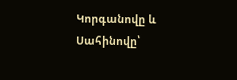Կորգանովը և Սահինովը՝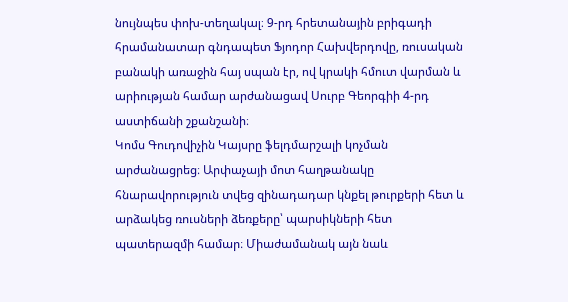նույնպես փոխ-տեղակալ։ 9-րդ հրետանային բրիգադի հրամանատար գնդապետ Ֆյոդոր Հախվերդովը, ռուսական բանակի առաջին հայ սպան էր, ով կրակի հմուտ վարման և արիության համար արժանացավ Սուրբ Գեորգիի 4-րդ աստիճանի շքանշանի։
Կոմս Գուդովիչին Կայսրը ֆելդմարշալի կոչման արժանացրեց։ Արփաչայի մոտ հաղթանակը հնարավորություն տվեց զինադադար կնքել թուրքերի հետ և արձակեց ռուսների ձեռքերը՝ պարսիկների հետ պատերազմի համար։ Միաժամանակ այն նաև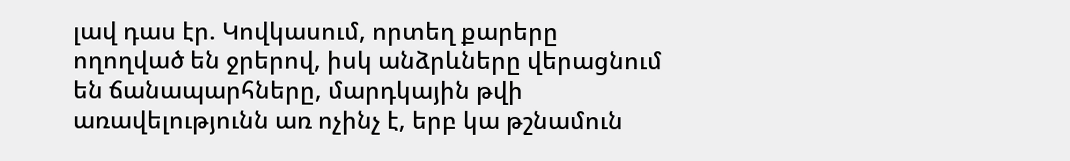լավ դաս էր. Կովկասում, որտեղ քարերը ողողված են ջրերով, իսկ անձրևները վերացնում են ճանապարհները, մարդկային թվի առավելությունն առ ոչինչ է, երբ կա թշնամուն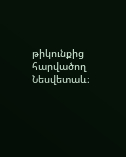թիկունքից հարվածող Նեսվետաև։